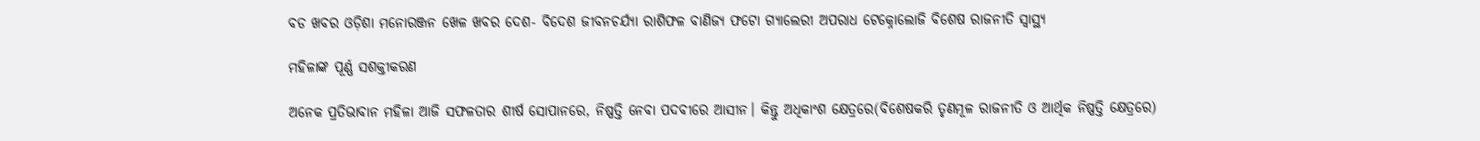ବଡ ଖବର ଓଡ଼ିଶା ମନୋରଞ୍ଜନ ଖେଳ ଖବର ଦେଶ- ବିଦେଶ ଜୀବନଚର୍ଯ୍ୟା ରାଶିଫଳ ବାଣିଜ୍ୟ ଫଟୋ ଗ୍ୟାଲେରୀ ଅପରାଧ ଟେକ୍ନୋଲୋଜି ବିଶେଷ ରାଜନୀତି ସ୍ଵାସ୍ଥ୍ୟ

ମହିଳାଙ୍କ ପୂର୍ଣ୍ଣ ସଶକ୍ତୀକରଣ

ଅନେକ ପ୍ରତିଭାବାନ ମହିଳା ଆଜି ସଫଳତାର ଶୀର୍ଷ ସୋପାନରେ, ନିଷ୍ପତ୍ତି ନେବା ପଦବୀରେ ଆସୀନ। କିନ୍ତୁ ଅଧିକାଂଶ କ୍ଷେତ୍ରରେ(ବିଶେଷକରି ତୃଣମୂଳ ରାଜନୀତି ଓ ଆର୍ଥିକ ନିଷ୍ପତ୍ତି କ୍ଷେତ୍ରରେ)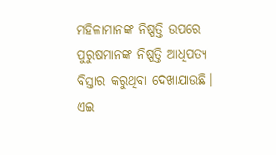ମହିଳାମାନଙ୍କ ନିଷ୍ପତ୍ତି ଉପରେ ପୁରୁଷମାନଙ୍କ ନିଷ୍ପତ୍ତି ଆଧିପତ୍ୟ ବିସ୍ତାର କରୁଥିବା ଦେଖାଯାଉଛି। ଏଇ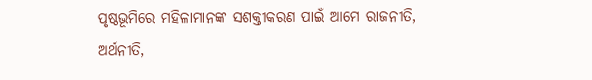ପୃଷ୍ଠଭୂମିରେ ମହିଳାମାନଙ୍କ ସଶକ୍ତୀକରଣ ପାଇଁ ଆମେ ରାଜନୀତି, ଅର୍ଥନୀତି,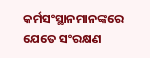କର୍ମସଂସ୍ଥାନମାନଙ୍କରେ ଯେତେ ସଂରକ୍ଷଣ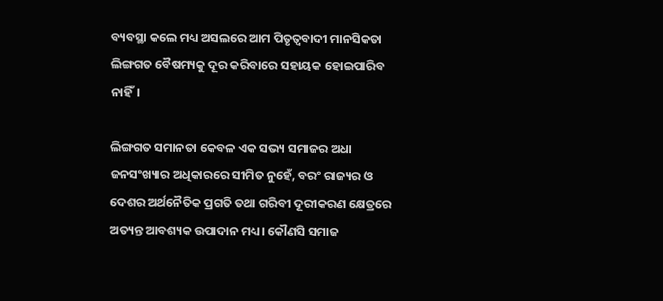ବ୍ୟବସ୍ଥା କଲେ ମଧ୍ୟ ଅସଲରେ ଆମ ପିତୃତ୍ୱବାଦୀ ମାନସିକତା ଲିଙ୍ଗଗତ ବୈଷମ୍ୟକୁ ଦୂର କରିବାରେ ସହାୟକ ହୋଇପାରିବ ନାହିଁ।

ଲିଙ୍ଗଗତ ସମାନତା କେବଳ ଏକ ସଭ୍ୟ ସମାଜର ଅଧା ଜନସଂଖ୍ୟାର ଅଧିକାରରେ ସୀମିତ ନୁହେଁ, ବରଂ ରାଜ୍ୟର ଓ ଦେଶର ଅର୍ଥନୈତିକ ପ୍ରଗତି ତଥା ଗରିବୀ ଦୂରୀକରଣ କ୍ଷେତ୍ରରେ ଅତ୍ୟନ୍ତ ଆବଶ୍ୟକ ଉପାଦାନ ମଧ୍ୟ। କୌଣସି ସମାଜ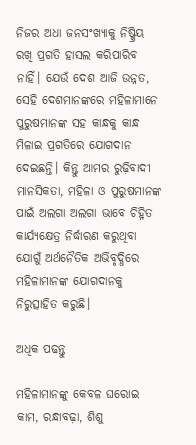ନିଜର ଅଧା ଜନସଂଖ୍ୟାକୁ ନିଷ୍କ୍ରିୟ ରଖି ପ୍ରଗତି ହାସଲ କରିପାରିବ ନାହିଁ। ଯେଉଁ ଦେଶ ଆଜି ଉନ୍ନତ, ସେହି ଦେଶମାନଙ୍କରେ ମହିଳାମାନେ ପୁରୁଷମାନଙ୍କ ସହ କାନ୍ଧକୁ କାନ୍ଧ ମିଳାଇ ପ୍ରଗତିରେ ଯୋଗଦାନ ଦେଇଛନ୍ତି। କିନ୍ତୁ ଆମର ରୁଢ଼ିବାଦୀ ମାନସିକତା, ମହିଳା ଓ ପୁରୁଷମାନଙ୍କ ପାଇଁ ଅଲଗା ଅଲଗା ଭାବେ ଚିହ୍ନିତ କାର୍ଯ୍ୟକ୍ଷେତ୍ର ନିର୍ଦ୍ଧାରଣ କରୁଥିବା ଯୋଗୁଁ ଅର୍ଥନୈତିକ ଅଭିବୃଦ୍ଧିରେ ମହିଳାମାନଙ୍କ ଯୋଗଦାନକୁ ନିରୁତ୍ସାହିତ କରୁଛି।

ଅଧିକ ପଢନ୍ତୁ

ମହିଳାମାନଙ୍କୁ କେବଳ ଘରୋଇ କାମ, ରନ୍ଧାବଢ଼ା, ଶିଶୁ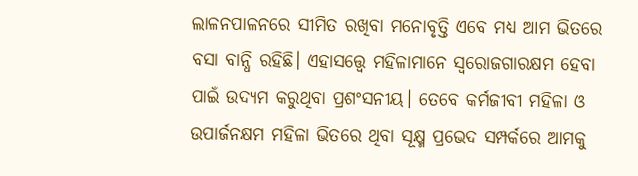ଲାଳନପାଳନରେ ସୀମିତ ରଖିବା ମନୋବୃତ୍ତି ଏବେ ମଧ୍ୟ ଆମ ଭିତରେ ବସା ବାନ୍ଧି ରହିଛି। ଏହାସତ୍ତ୍ବେ ମହିଳାମାନେ ସ୍ୱରୋଜଗାରକ୍ଷମ ହେବା ପାଇଁ ଉଦ୍ୟମ କରୁଥିବା ପ୍ରଶଂସନୀୟ। ତେବେ କର୍ମଜୀବୀ ମହିଳା ଓ ଉପାର୍ଜନକ୍ଷମ ମହିଳା ଭିତରେ ଥିବା ସୂକ୍ଷ୍ମ ପ୍ରଭେଦ ସମ୍ପର୍କରେ ଆମକୁ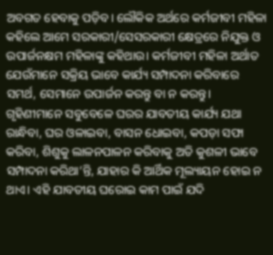ଅବଗତ ହେବାକୁ ପଡ଼ିବ। ଲୌକିକ ଅର୍ଥରେ କର୍ମଜୀବୀ ମହିଳା କହିଲେ ଆମେ ସରକାରୀ/ସେସରକାରୀ କ୍ଷେତ୍ରରେ ନିଯୁକ୍ତ ଓ ଉପାର୍ଜନକ୍ଷମ ମହିଳାଙ୍କୁ କହିଥାଉ। କର୍ମଜୀବୀ ମହିଳା ଅର୍ଥାତ ଯେଉଁମାନେ ସକ୍ରିୟ ଭାବେ କାର୍ଯ୍ୟ ସମ୍ପାଦନା କରିବାରେ ସମର୍ଥ, ସେମାନେ ଉପାର୍ଜନ କରନ୍ତୁ ବା ନ କରନ୍ତୁ। ଗୃହିଣୀମାନେ ସବୁବେଳେ ଘରର ଯାବତୀୟ କାର୍ଯ୍ୟ ଯଥା ରାନ୍ଧିବା, ଘର ଓଳାଇବା, ବାସନ ଧୋଇବା, କପଡ଼ା ସଫା କରିବା, ଶିଶୁକୁ ଲାଳନପାଳନ କରିବାକୁ ଅତି କୁଶଳୀ ଭାବେ ସମ୍ପାଦନା କରିଥା’ନ୍ତି, ଯାହାର କି ଆର୍ଥିକ ମୂଲ୍ୟାୟନ ହୋଇ ନ ଥାଏ। ଏହି ଯାବତୀୟ ଘରୋଇ କାମ ପାଇଁ ଯଦି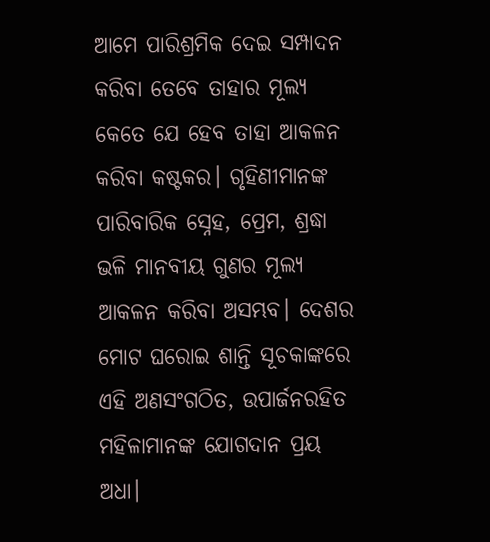ଆମେ ପାରିଶ୍ରମିକ ଦେଇ ସମ୍ପାଦନ କରିବା ତେବେ ତାହାର ମୂଲ୍ୟ କେତେ ଯେ ହେବ ତାହା ଆକଳନ କରିବା କଷ୍ଟକର। ଗୃହିଣୀମାନଙ୍କ ପାରିବାରିକ ସ୍ନେହ, ପ୍ରେମ, ଶ୍ରଦ୍ଧା ଭଳି ମାନବୀୟ ଗୁଣର ମୂଲ୍ୟ ଆକଳନ କରିବା ଅସମ୍ଭବ। ଦେଶର ମୋଟ ଘରୋଇ ଶାନ୍ତି ସୂଚକାଙ୍କରେ ଏହି ଅଣସଂଗଠିତ, ଉପାର୍ଜନରହିତ ମହିଳାମାନଙ୍କ ଯୋଗଦାନ ପ୍ରୟ ଅଧା।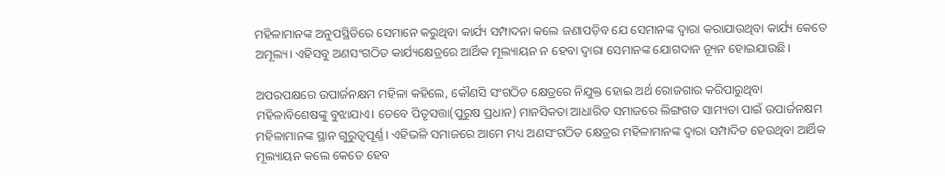ମହିଳାମାନଙ୍କ ଅନୁପସ୍ଥିତିରେ ସେମାନେ କରୁଥିବା କାର୍ଯ୍ୟ ସମ୍ପାଦନା କଲେ ଜଣାପଡ଼ିବ ଯେ ସେମାନଙ୍କ ଦ୍ୱାରା କରାଯାଉଥିବା କାର୍ଯ୍ୟ କେତେ ଅମୂଲ୍ୟ। ଏହିସବୁ ଅଣସଂଗଠିତ କାର୍ଯ୍ୟକ୍ଷେତ୍ରରେ ଆର୍ଥିକ ମୂଲ୍ୟାୟନ ନ ହେବା ଦ୍ୱାରା ସେମାନଙ୍କ ଯୋଗଦାନ ନ୍ୟୂନ ହୋଇଯାଉଛି।

ଅପରପକ୍ଷରେ ଉପାର୍ଜନକ୍ଷମ ମହିଳା କହିଲେ, କୌଣସି ସଂଗଠିତ କ୍ଷେତ୍ରରେ ନିଯୁକ୍ତ ହୋଇ ଅର୍ଥ ରୋଜଗାର କରିପାରୁଥିବା ମହିଳାବିଶେଷଙ୍କୁ ବୁଝାଯାଏ। ତେବେ ପିତୃସତ୍ତା(ପୁରୁଷ ପ୍ରଧାନ) ମାନସିକତା ଆଧାରିତ ସମାଜରେ ଲିଙ୍ଗଗତ ସାମ୍ୟତା ପାଇଁ ଉପାର୍ଜନକ୍ଷମ ମହିଳାମାନଙ୍କ ସ୍ଥାନ ଗୁରୁତ୍ୱପୂର୍ଣ୍ଣ। ଏହିଭଳି ସମାଜରେ ଆମେ ମଧ୍ୟ ଅଣସଂଗଠିତ କ୍ଷେତ୍ରର ମହିଳାମାନଙ୍କ ଦ୍ୱାରା ସମ୍ପାଦିତ ହେଉଥିବା ଆର୍ଥିକ ମୂଲ୍ୟାୟନ କଲେ କେତେ ହେବ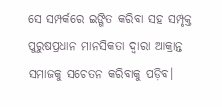ସେ ସମ୍ପର୍କରେ ଇଙ୍ଗିତ କରିବା ସହ ସମ୍ପୃକ୍ତ ପୁରୁଷପ୍ରଧାନ ମାନସିକତା ଦ୍ୱାରା ଆକ୍ରାନ୍ତ ସମାଜକୁ ସଚେତନ କରିବାକୁ ପଡ଼ିବ।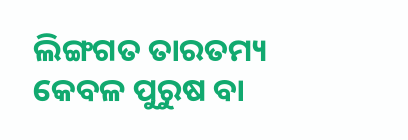ଲିଙ୍ଗଗତ ତାରତମ୍ୟ କେବଳ ପୁରୁଷ ବା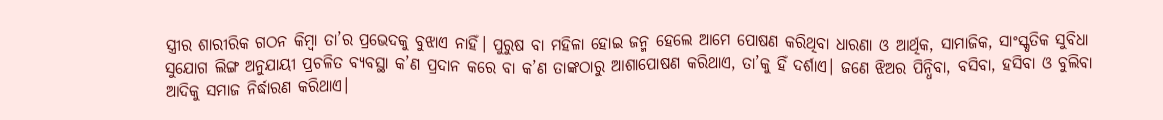ସ୍ତ୍ରୀର ଶାରୀରିକ ଗଠନ କିମ୍ୱା ତା’ର ପ୍ରଭେଦକୁ ବୁଝାଏ ନାହିଁ। ପୁରୁଷ ବା ମହିଳା ହୋଇ ଜନ୍ମ ହେଲେ ଆମେ ପୋଷଣ କରିଥିବା ଧାରଣା ଓ ଆର୍ଥିକ, ସାମାଜିକ, ସାଂସ୍କୃତିକ ସୁବିଧା ସୁଯୋଗ ଲିଙ୍ଗ ଅନୁଯାୟୀ ପ୍ରଚଳିତ ବ୍ୟବସ୍ଥା କ’ଣ ପ୍ରଦାନ କରେ ବା କ’ଣ ତାଙ୍କଠାରୁ ଆଶାପୋଷଣ କରିଥାଏ, ତା’କୁ ହିଁ ଦର୍ଶାଏ। ଜଣେ ଝିଅର ପିନ୍ଧିବା, ବସିବା, ହସିବା ଓ ବୁଲିବା ଆଦିକୁ ସମାଜ ନିର୍ଦ୍ଧାରଣ କରିଥାଏ।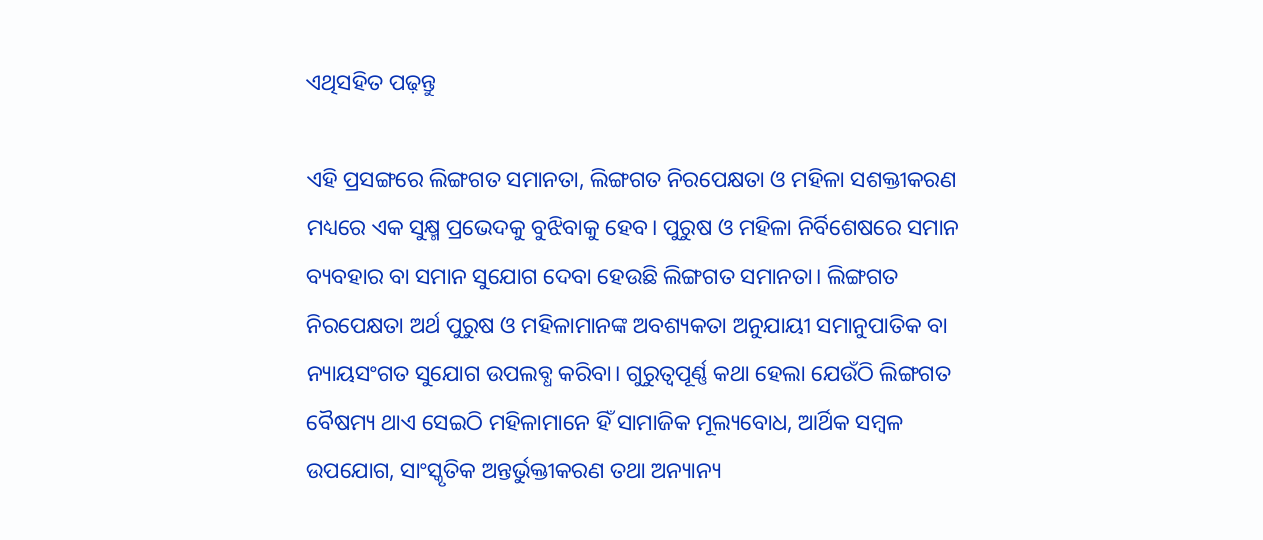ଏଥିସହିତ ପଢ଼ନ୍ତୁ

ଏହି ପ୍ରସଙ୍ଗରେ ଲିଙ୍ଗଗତ ସମାନତା, ଲିଙ୍ଗଗତ ନିରପେକ୍ଷତା ଓ ମହିଳା ସଶକ୍ତୀକରଣ ମଧ୍ୟରେ ଏକ ସୁକ୍ଷ୍ମ ପ୍ରଭେଦକୁ ବୁଝିବାକୁ ହେବ। ପୁରୁଷ ଓ ମହିଳା ନିର୍ବିଶେଷରେ ସମାନ ବ୍ୟବହାର ବା ସମାନ ସୁଯୋଗ ଦେବା ହେଉଛି ଲିଙ୍ଗଗତ ସମାନତା। ଲିଙ୍ଗଗତ ନିରପେକ୍ଷତା ଅର୍ଥ ପୁରୁଷ ଓ ମହିଳାମାନଙ୍କ ଅବଶ୍ୟକତା ଅନୁଯାୟୀ ସମାନୁପାତିକ ବା ନ୍ୟାୟସଂଗତ ସୁଯୋଗ ଉପଲବ୍ଧ କରିବା। ଗୁରୁତ୍ୱପୂର୍ଣ୍ଣ କଥା ହେଲା ଯେଉଁଠି ଲିଙ୍ଗଗତ ବୈଷମ୍ୟ ଥାଏ ସେଇଠି ମହିଳାମାନେ ହିଁ ସାମାଜିକ ମୂଲ୍ୟବୋଧ, ଆର୍ଥିକ ସମ୍ୱଳ ଉପଯୋଗ, ସାଂସ୍କୃତିକ ଅନ୍ତର୍ଭୁକ୍ତୀକରଣ ତଥା ଅନ୍ୟାନ୍ୟ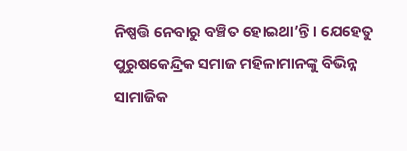ନିଷ୍ପତ୍ତି ନେବାରୁ ବଞ୍ଚିତ ହୋଇଥା’ନ୍ତି। ଯେହେତୁ ପୁରୁଷକେନ୍ଦ୍ରିକ ସମାଜ ମହିଳାମାନଙ୍କୁ ବିଭିନ୍ନ ସାମାଜିକ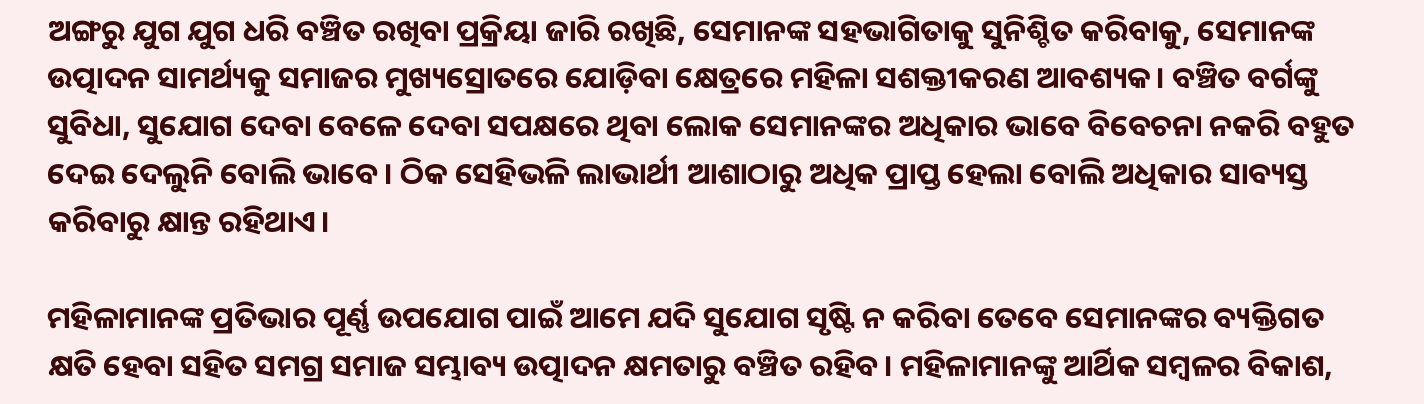ଅଙ୍ଗରୁ ଯୁଗ ଯୁଗ ଧରି ବଞ୍ଚିତ ରଖିବା ପ୍ରକ୍ରିୟା ଜାରି ରଖିଛି, ସେମାନଙ୍କ ସହଭାଗିତାକୁ ସୁନିଶ୍ଚିତ କରିବାକୁ, ସେମାନଙ୍କ ଉତ୍ପାଦନ ସାମର୍ଥ୍ୟକୁ ସମାଜର ମୁଖ୍ୟସ୍ରୋତରେ ଯୋଡ଼ିବା କ୍ଷେତ୍ରରେ ମହିଳା ସଶକ୍ତୀକରଣ ଆବଶ୍ୟକ। ବଞ୍ଚିତ ବର୍ଗଙ୍କୁ ସୁବିଧା, ସୁଯୋଗ ଦେବା ବେଳେ ଦେବା ସପକ୍ଷରେ ଥିବା ଲୋକ ସେମାନଙ୍କର ଅଧିକାର ଭାବେ ବିବେଚନା ନକରି ବହୁତ ଦେଇ ଦେଲୁନି ବୋଲି ଭାବେ। ଠିକ ସେହିଭଳି ଲାଭାର୍ଥୀ ଆଶାଠାରୁ ଅଧିକ ପ୍ରାପ୍ତ ହେଲା ବୋଲି ଅଧିକାର ସାବ୍ୟସ୍ତ କରିବାରୁ କ୍ଷାନ୍ତ ରହିଥାଏ।

ମହିଳାମାନଙ୍କ ପ୍ରତିଭାର ପୂର୍ଣ୍ଣ ଉପଯୋଗ ପାଇଁ ଆମେ ଯଦି ସୁଯୋଗ ସୃଷ୍ଟି ନ କରିବା ତେବେ ସେମାନଙ୍କର ବ୍ୟକ୍ତିଗତ କ୍ଷତି ହେବା ସହିତ ସମଗ୍ର ସମାଜ ସମ୍ଭାବ୍ୟ ଉତ୍ପାଦନ କ୍ଷମତାରୁ ବଞ୍ଚିତ ରହିବ। ମହିଳାମାନଙ୍କୁ ଆର୍ଥିକ ସମ୍ୱଳର ବିକାଶ,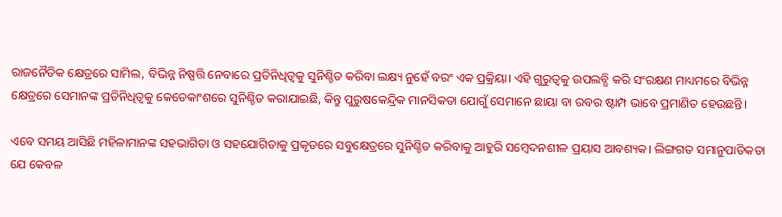ରାଜନୈତିକ କ୍ଷେତ୍ରରେ ସାମିଲ, ବିଭିନ୍ନ ନିଷ୍ପତ୍ତି ନେବାରେ ପ୍ରତିନିଧିତ୍ୱକୁ ସୁନିଶ୍ଚିତ କରିବା ଲକ୍ଷ୍ୟ ନୁହେଁ ବରଂ ଏକ ପ୍ରକ୍ରିୟା। ଏହି ଗୁରୁତ୍ୱକୁ ଉପଲବ୍ଧି କରି ସଂରକ୍ଷଣ ମାଧ୍ୟମରେ ବିଭିନ୍ନ କ୍ଷେତ୍ରରେ ସେମାନଙ୍କ ପ୍ରତିନିଧିତ୍ୱକୁ କେତେକାଂଶରେ ସୁନିଶ୍ଚିତ କରାଯାଇଛି, କିନ୍ତୁ ପୁରୁଷକେନ୍ଦ୍ରିକ ମାନସିକତା ଯୋଗୁଁ ସେମାନେ ଛାୟା ବା ରବର ଷ୍ଟାମ୍ପ ଭାବେ ପ୍ରମାଣିତ ହେଉଛନ୍ତି।

ଏବେ ସମୟ ଆସିଛି ମହିଳାମାନଙ୍କ ସହଭାଗିତା ଓ ସହଯୋଗିତାକୁ ପ୍ରକୃତରେ ସବୁକ୍ଷେତ୍ରରେ ସୁନିଶ୍ଚିତ କରିବାକୁ ଆହୁରି ସମ୍ୱେଦନଶୀଳ ପ୍ରୟାସ ଆବଶ୍ୟକ। ଲିଙ୍ଗଗତ ସମାନୁପାତିକତା ଯେ କେବଳ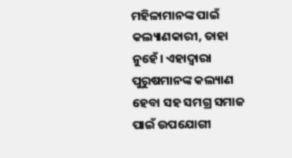ମହିଳାମାନଙ୍କ ପାଇଁ କଲ୍ୟାଣକାରୀ, ତାହା ନୁହେଁ। ଏହାଦ୍ୱାରା ପୁରୁଷମାନଙ୍କ କଲ୍ୟାଣ ହେବା ସହ ସମଗ୍ର ସମାଜ ପାଇଁ ଉପଯୋଗୀ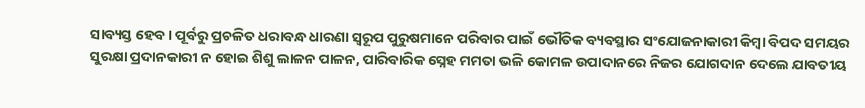ସାବ୍ୟସ୍ତ ହେବ। ପୂର୍ବରୁ ପ୍ରଚଳିତ ଧରାବନ୍ଧ ଧାରଣା ସ୍ୱରୂପ ପୁରୁଷମାନେ ପରିବାର ପାଇଁ ଭୌତିକ ବ୍ୟବସ୍ଥାର ସଂଯୋଜନାକାରୀ କିମ୍ୱା ବିପଦ ସମୟର ସୁରକ୍ଷା ପ୍ରଦାନକାରୀ ନ ହୋଇ ଶିଶୁ ଲାଳନ ପାଳନ, ପାରିବାରିକ ସ୍ନେହ ମମତା ଭଳି କୋମଳ ଉପାଦାନରେ ନିଜର ଯୋଗଦାନ ଦେଲେ ଯାବତୀୟ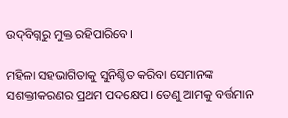ଉଦ୍‌‌ବିଗ୍ନରୁ ମୁକ୍ତ ରହିପାରିବେ।

ମହିଳା ସହଭାଗିତାକୁ ସୁନିଶ୍ଚିତ କରିବା ସେମାନଙ୍କ ସଶକ୍ତୀକରଣର ପ୍ରଥମ ପଦକ୍ଷେପ। ତେଣୁ ଆମକୁ ବର୍ତ୍ତମାନ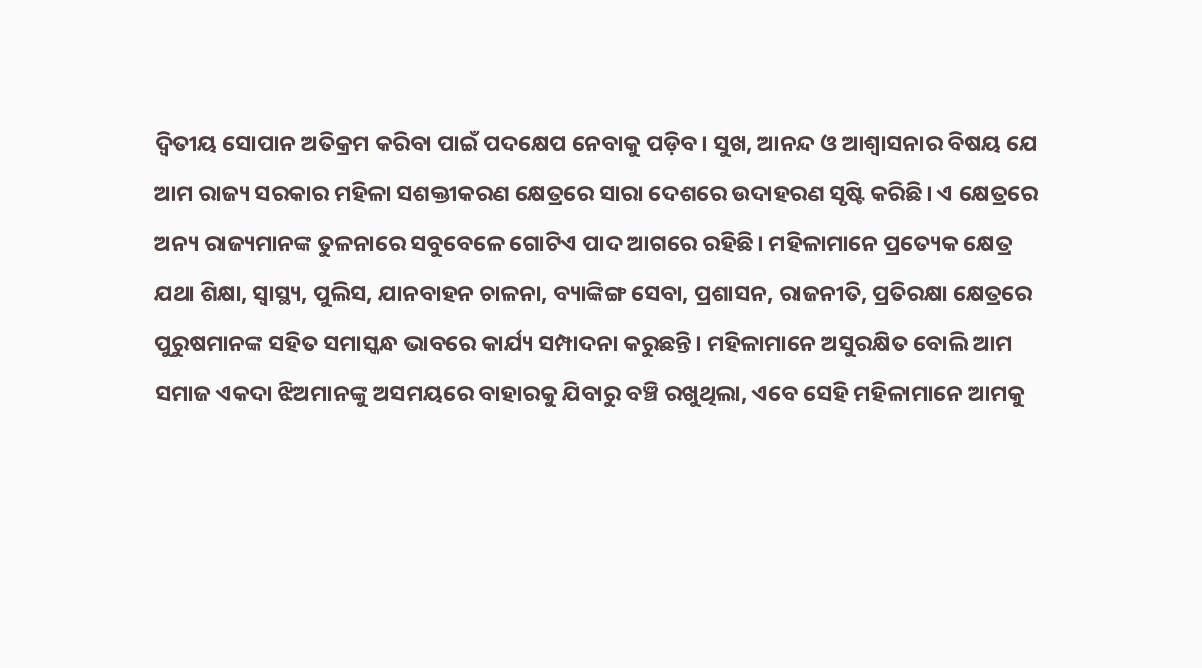ଦ୍ୱିତୀୟ ସୋପାନ ଅତିକ୍ରମ କରିବା ପାଇଁ ପଦକ୍ଷେପ ନେବାକୁ ପଡ଼ିବ। ସୁଖ, ଆନନ୍ଦ ଓ ଆଶ୍ୱାସନାର ବିଷୟ ଯେ ଆମ ରାଜ୍ୟ ସରକାର ମହିଳା ସଶକ୍ତୀକରଣ କ୍ଷେତ୍ରରେ ସାରା ଦେଶରେ ଉଦାହରଣ ସୃଷ୍ଟି କରିଛି। ଏ କ୍ଷେତ୍ରରେ ଅନ୍ୟ ରାଜ୍ୟମାନଙ୍କ ତୁଳନାରେ ସବୁବେଳେ ଗୋଟିଏ ପାଦ ଆଗରେ ରହିଛି। ମହିଳାମାନେ ପ୍ରତ୍ୟେକ କ୍ଷେତ୍ର ଯଥା ଶିକ୍ଷା, ସ୍ୱାସ୍ଥ୍ୟ, ପୁଲିସ, ଯାନବାହନ ଚାଳନା, ବ୍ୟାଙ୍କିଙ୍ଗ ସେବା, ପ୍ରଶାସନ, ରାଜନୀତି, ପ୍ରତିରକ୍ଷା କ୍ଷେତ୍ରରେ ପୁରୁଷମାନଙ୍କ ସହିତ ସମାସ୍କନ୍ଧ ଭାବରେ କାର୍ଯ୍ୟ ସମ୍ପାଦନା କରୁଛନ୍ତି। ମହିଳାମାନେ ଅସୁରକ୍ଷିତ ବୋଲି ଆମ ସମାଜ ଏକଦା ଝିଅମାନଙ୍କୁ ଅସମୟରେ ବାହାରକୁ ଯିବାରୁ ବଞ୍ଚି ରଖୁଥିଲା, ଏବେ ସେହି ମହିଳାମାନେ ଆମକୁ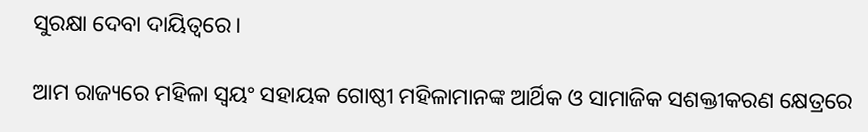ସୁରକ୍ଷା ଦେବା ଦାୟିତ୍ୱରେ।

ଆମ ରାଜ୍ୟରେ ମହିଳା ସ୍ୱୟଂ ସହାୟକ ଗୋଷ୍ଠୀ ମହିଳାମାନଙ୍କ ଆର୍ଥିକ ଓ ସାମାଜିକ ସଶକ୍ତୀକରଣ କ୍ଷେତ୍ରରେ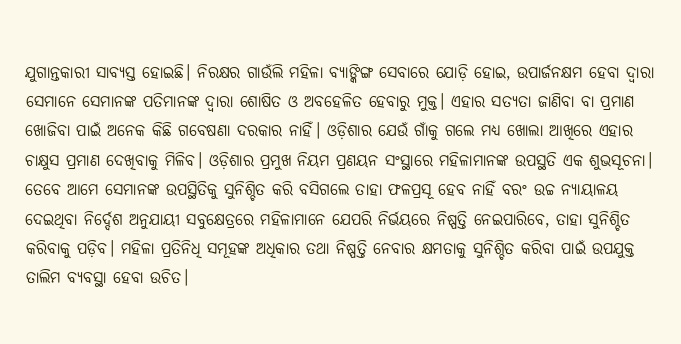ଯୁଗାନ୍ତକାରୀ ସାବ୍ୟସ୍ତ ହୋଇଛି। ନିରକ୍ଷର ଗାଉଁଲି ମହିଳା ବ୍ୟାଙ୍କିଙ୍ଗ ସେବାରେ ଯୋଡ଼ି ହୋଇ, ଉପାର୍ଜନକ୍ଷମ ହେବା ଦ୍ୱାରା ସେମାନେ ସେମାନଙ୍କ ପତିମାନଙ୍କ ଦ୍ୱାରା ଶୋଷିତ ଓ ଅବହେଳିତ ହେବାରୁ ମୁକ୍ତ। ଏହାର ସତ୍ୟତା ଜାଣିବା ବା ପ୍ରମାଣ ଖୋଜିବା ପାଇଁ ଅନେକ କିଛି ଗବେଷଣା ଦରକାର ନାହିଁ। ଓଡ଼ିଶାର ଯେଉଁ ଗାଁକୁ ଗଲେ ମଧ୍ୟ ଖୋଲା ଆଖିରେ ଏହାର ଚାକ୍ଷୁସ ପ୍ରମାଣ ଦେଖିବାକୁ ମିଳିବ। ଓଡ଼ିଶାର ପ୍ରମୁଖ ନିୟମ ପ୍ରଣୟନ ସଂସ୍ଥାରେ ମହିଳାମାନଙ୍କ ଉପସ୍ଥତି ଏକ ଶୁଭସୂଚନା। ତେବେ ଆମେ ସେମାନଙ୍କ ଉପସ୍ଥିତିକୁ ସୁନିଶ୍ଚିତ କରି ବସିଗଲେ ତାହା ଫଳପ୍ରସୂ ହେବ ନାହିଁ ବରଂ ଉଚ୍ଚ ନ୍ୟାୟାଳୟ ଦେଇଥିବା ନିର୍ଦ୍ଦେଶ ଅନୁଯାୟୀ ସବୁକ୍ଷେତ୍ରରେ ମହିଳାମାନେ ଯେପରି ନିର୍ଭୟରେ ନିଷ୍ପତ୍ତି ନେଇପାରିବେ, ତାହା ସୁନିଶ୍ଚିତ କରିବାକୁ ପଡ଼ିବ। ମହିଳା ପ୍ରତିନିଧି ସମୂହଙ୍କ ଅଧିକାର ତଥା ନିଷ୍ପତ୍ତି ନେବାର କ୍ଷମତାକୁ ସୁନିଶ୍ଚିତ କରିବା ପାଇଁ ଉପଯୁକ୍ତ ତାଲିମ ବ୍ୟବସ୍ଥା ହେବା ଉଚିତ।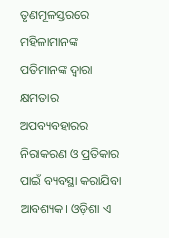ତୃଣମୂଳସ୍ତରରେ ମହିଳାମାନଙ୍କ ପତିମାନଙ୍କ ଦ୍ୱାରା କ୍ଷମତାର ଅପବ୍ୟବହାରର ନିରାକରଣ ଓ ପ୍ରତିକାର ପାଇଁ ବ୍ୟବସ୍ଥା କରାଯିବା ଆବଶ୍ୟକ। ଓଡ଼ିଶା ଏ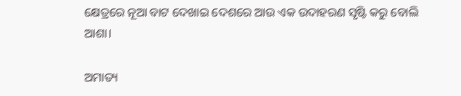କ୍ଷେତ୍ରରେ ନୂଆ ବାଟ ଦେଖାଇ ଦେଶରେ ଆଉ ଏକ ଉଦାହରଣ ସୃଷ୍ଟି କରୁ ବୋଲି ଆଶା।

ଅମାତ୍ୟ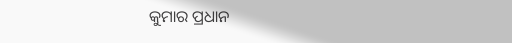କୁମାର ପ୍ରଧାନ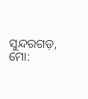ସୁନ୍ଦରଗଡ଼, ମୋ: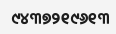୯୪୩୭୨୧୯୬୧୩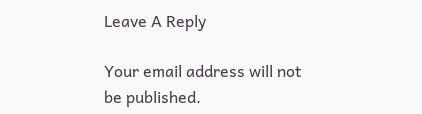Leave A Reply

Your email address will not be published.